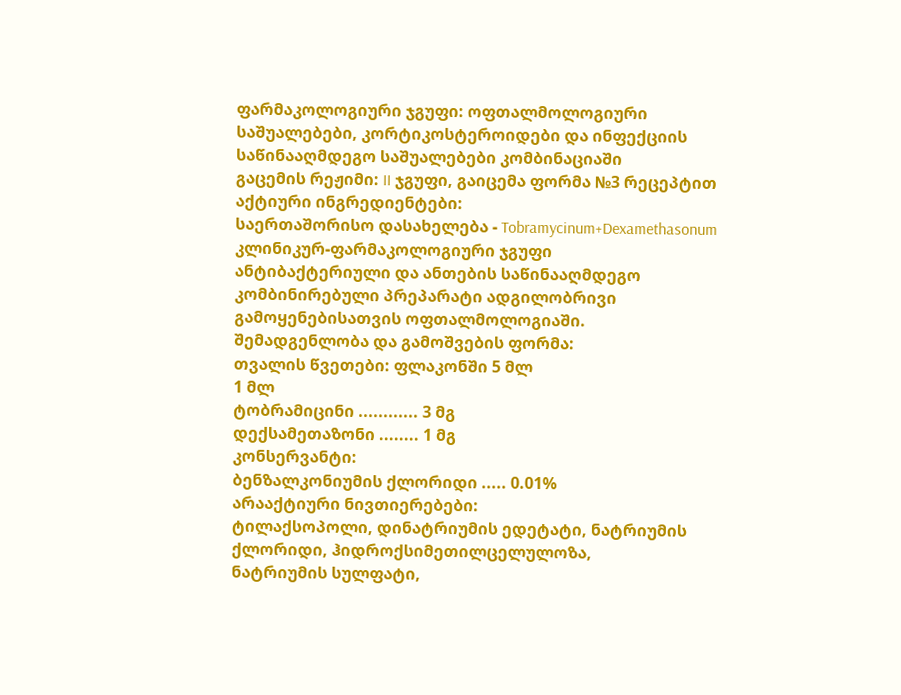ფარმაკოლოგიური ჯგუფი: ოფთალმოლოგიური საშუალებები, კორტიკოსტეროიდები და ინფექციის საწინააღმდეგო საშუალებები კომბინაციაში
გაცემის რეჟიმი: II ჯგუფი, გაიცემა ფორმა №3 რეცეპტით
აქტიური ინგრედიენტები:
საერთაშორისო დასახელება - Tobramycinum+Dexamethasonum
კლინიკურ-ფარმაკოლოგიური ჯგუფი
ანტიბაქტერიული და ანთების საწინააღმდეგო კომბინირებული პრეპარატი ადგილობრივი
გამოყენებისათვის ოფთალმოლოგიაში.
შემადგენლობა და გამოშვების ფორმა:
თვალის წვეთები: ფლაკონში 5 მლ
1 მლ
ტობრამიცინი ............ 3 მგ
დექსამეთაზონი ........ 1 მგ
კონსერვანტი:
ბენზალკონიუმის ქლორიდი ..... 0.01%
არააქტიური ნივთიერებები:
ტილაქსოპოლი, დინატრიუმის ედეტატი, ნატრიუმის ქლორიდი, ჰიდროქსიმეთილცელულოზა,
ნატრიუმის სულფატი,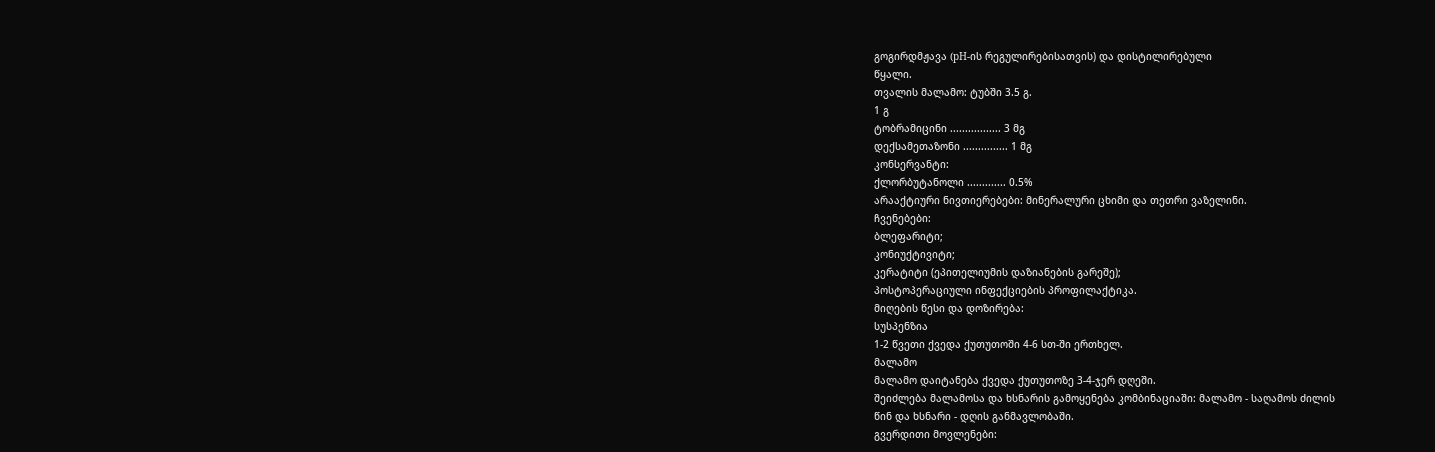გოგირდმჟავა (pH-ის რეგულირებისათვის) და დისტილირებული
წყალი.
თვალის მალამო: ტუბში 3.5 გ.
1 გ
ტობრამიცინი ................. 3 მგ
დექსამეთაზონი ............... 1 მგ
კონსერვანტი:
ქლორბუტანოლი ............. 0.5%
არააქტიური ნივთიერებები: მინერალური ცხიმი და თეთრი ვაზელინი.
ჩვენებები:
ბლეფარიტი;
კონიუქტივიტი;
კერატიტი (ეპითელიუმის დაზიანების გარეშე);
პოსტოპერაციული ინფექციების პროფილაქტიკა.
მიღების წესი და დოზირება:
სუსპენზია
1-2 წვეთი ქვედა ქუთუთოში 4-6 სთ-ში ერთხელ.
მალამო
მალამო დაიტანება ქვედა ქუთუთოზე 3-4-ჯერ დღეში.
შეიძლება მალამოსა და ხსნარის გამოყენება კომბინაციაში: მალამო - საღამოს ძილის
წინ და ხსნარი - დღის განმავლობაში.
გვერდითი მოვლენები: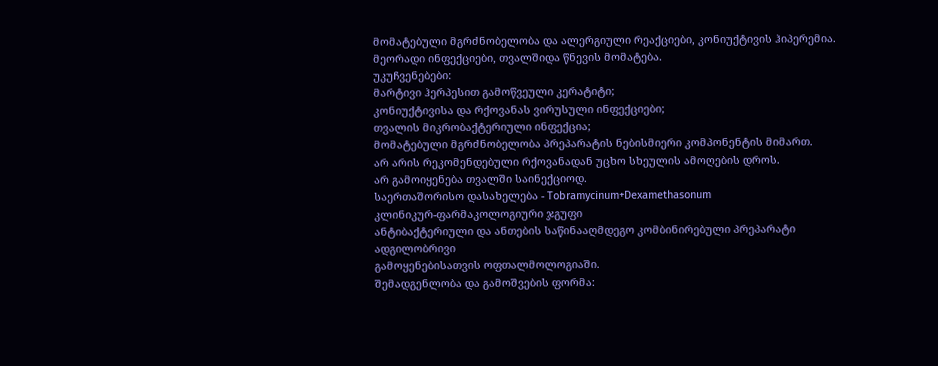მომატებული მგრძნობელობა და ალერგიული რეაქციები, კონიუქტივის ჰიპერემია.
მეორადი ინფექციები, თვალშიდა წნევის მომატება.
უკუჩვენებები:
მარტივი ჰერპესით გამოწვეული კერატიტი;
კონიუქტივისა და რქოვანას ვირუსული ინფექციები;
თვალის მიკრობაქტერიული ინფექცია;
მომატებული მგრძნობელობა პრეპარატის ნებისმიერი კომპონენტის მიმართ.
არ არის რეკომენდებული რქოვანადან უცხო სხეულის ამოღების დროს.
არ გამოიყენება თვალში საინექციოდ.
საერთაშორისო დასახელება - Tobramycinum+Dexamethasonum
კლინიკურ-ფარმაკოლოგიური ჯგუფი
ანტიბაქტერიული და ანთების საწინააღმდეგო კომბინირებული პრეპარატი ადგილობრივი
გამოყენებისათვის ოფთალმოლოგიაში.
შემადგენლობა და გამოშვების ფორმა: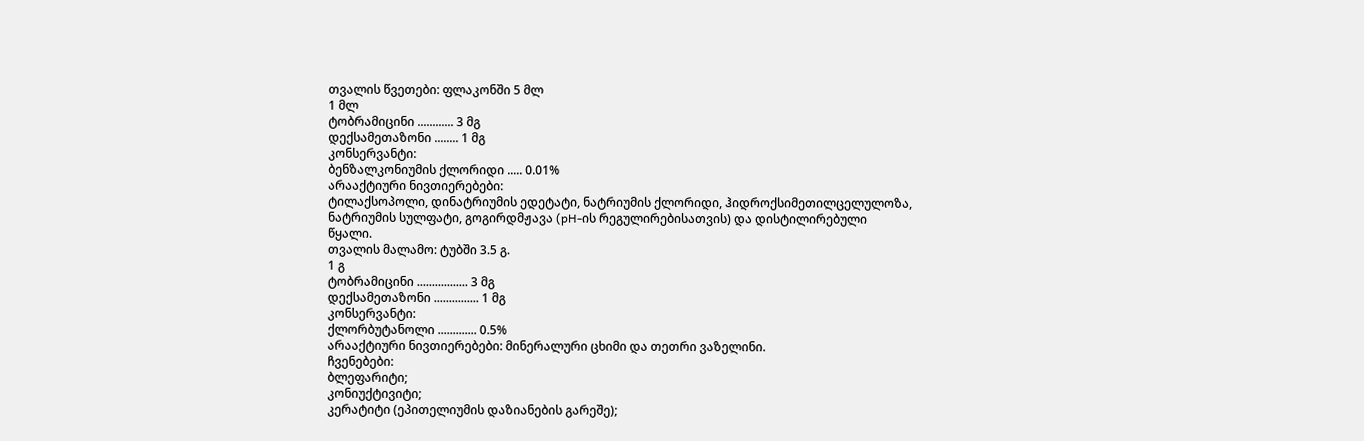თვალის წვეთები: ფლაკონში 5 მლ
1 მლ
ტობრამიცინი ............ 3 მგ
დექსამეთაზონი ........ 1 მგ
კონსერვანტი:
ბენზალკონიუმის ქლორიდი ..... 0.01%
არააქტიური ნივთიერებები:
ტილაქსოპოლი, დინატრიუმის ედეტატი, ნატრიუმის ქლორიდი, ჰიდროქსიმეთილცელულოზა,
ნატრიუმის სულფატი, გოგირდმჟავა (pH-ის რეგულირებისათვის) და დისტილირებული
წყალი.
თვალის მალამო: ტუბში 3.5 გ.
1 გ
ტობრამიცინი ................. 3 მგ
დექსამეთაზონი ............... 1 მგ
კონსერვანტი:
ქლორბუტანოლი ............. 0.5%
არააქტიური ნივთიერებები: მინერალური ცხიმი და თეთრი ვაზელინი.
ჩვენებები:
ბლეფარიტი;
კონიუქტივიტი;
კერატიტი (ეპითელიუმის დაზიანების გარეშე);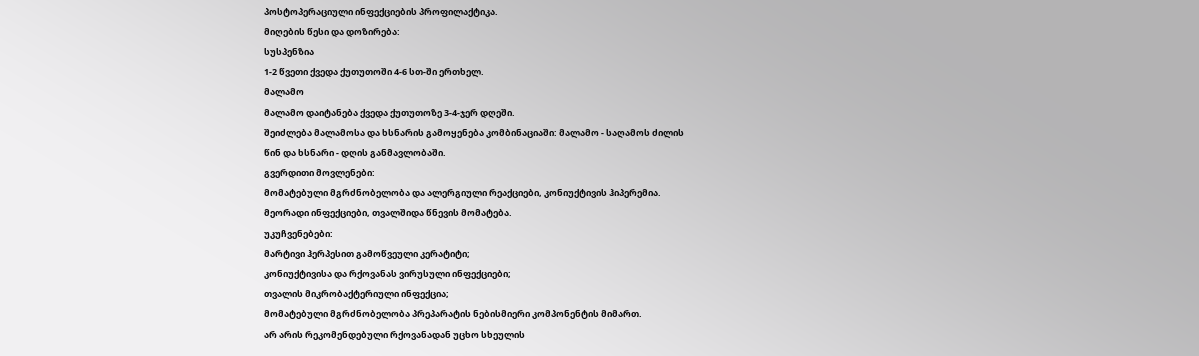პოსტოპერაციული ინფექციების პროფილაქტიკა.
მიღების წესი და დოზირება:
სუსპენზია
1-2 წვეთი ქვედა ქუთუთოში 4-6 სთ-ში ერთხელ.
მალამო
მალამო დაიტანება ქვედა ქუთუთოზე 3-4-ჯერ დღეში.
შეიძლება მალამოსა და ხსნარის გამოყენება კომბინაციაში: მალამო - საღამოს ძილის
წინ და ხსნარი - დღის განმავლობაში.
გვერდითი მოვლენები:
მომატებული მგრძნობელობა და ალერგიული რეაქციები, კონიუქტივის ჰიპერემია.
მეორადი ინფექციები, თვალშიდა წნევის მომატება.
უკუჩვენებები:
მარტივი ჰერპესით გამოწვეული კერატიტი;
კონიუქტივისა და რქოვანას ვირუსული ინფექციები;
თვალის მიკრობაქტერიული ინფექცია;
მომატებული მგრძნობელობა პრეპარატის ნებისმიერი კომპონენტის მიმართ.
არ არის რეკომენდებული რქოვანადან უცხო სხეულის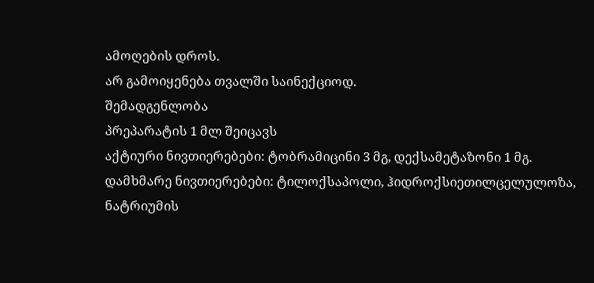ამოღების დროს.
არ გამოიყენება თვალში საინექციოდ.
შემადგენლობა
პრეპარატის 1 მლ შეიცავს
აქტიური ნივთიერებები: ტობრამიცინი 3 მგ, დექსამეტაზონი 1 მგ.
დამხმარე ნივთიერებები: ტილოქსაპოლი, ჰიდროქსიეთილცელულოზა, ნატრიუმის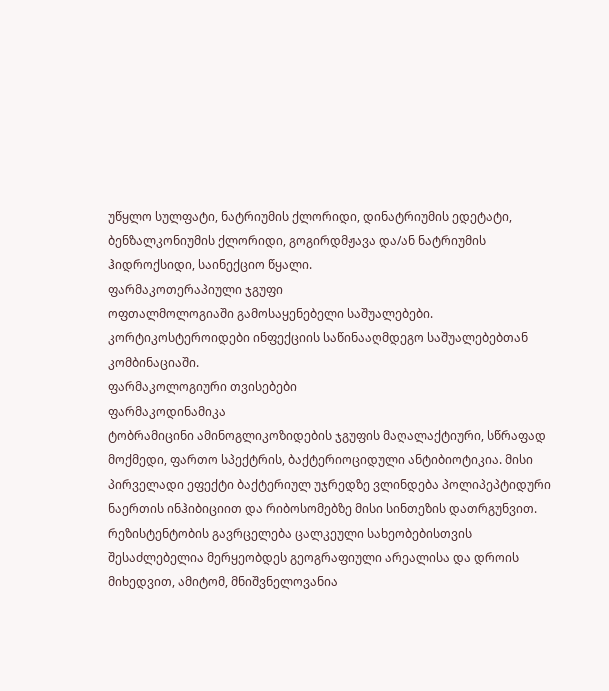უწყლო სულფატი, ნატრიუმის ქლორიდი, დინატრიუმის ედეტატი, ბენზალკონიუმის ქლორიდი, გოგირდმჟავა და/ან ნატრიუმის ჰიდროქსიდი, საინექციო წყალი.
ფარმაკოთერაპიული ჯგუფი
ოფთალმოლოგიაში გამოსაყენებელი საშუალებები. კორტიკოსტეროიდები ინფექციის საწინააღმდეგო საშუალებებთან კომბინაციაში.
ფარმაკოლოგიური თვისებები
ფარმაკოდინამიკა
ტობრამიცინი ამინოგლიკოზიდების ჯგუფის მაღალაქტიური, სწრაფად მოქმედი, ფართო სპექტრის, ბაქტერიოციდული ანტიბიოტიკია. მისი პირველადი ეფექტი ბაქტერიულ უჯრედზე ვლინდება პოლიპეპტიდური ნაერთის ინჰიბიციით და რიბოსომებზე მისი სინთეზის დათრგუნვით.
რეზისტენტობის გავრცელება ცალკეული სახეობებისთვის შესაძლებელია მერყეობდეს გეოგრაფიული არეალისა და დროის მიხედვით, ამიტომ, მნიშვნელოვანია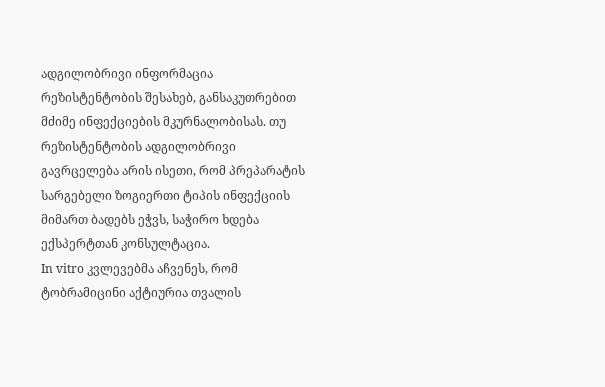ადგილობრივი ინფორმაცია რეზისტენტობის შესახებ, განსაკუთრებით მძიმე ინფექციების მკურნალობისას. თუ რეზისტენტობის ადგილობრივი გავრცელება არის ისეთი, რომ პრეპარატის სარგებელი ზოგიერთი ტიპის ინფექციის მიმართ ბადებს ეჭვს, საჭირო ხდება ექსპერტთან კონსულტაცია.
In vitro კვლევებმა აჩვენეს, რომ ტობრამიცინი აქტიურია თვალის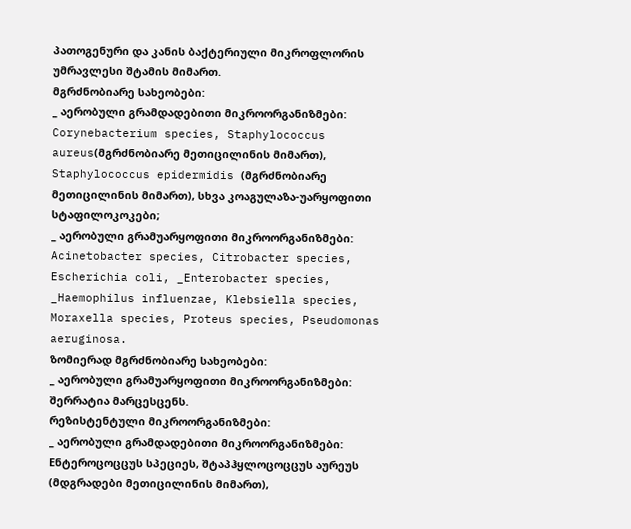პათოგენური და კანის ბაქტერიული მიკროფლორის უმრავლესი შტამის მიმართ.
მგრძნობიარე სახეობები:
_ აერობული გრამდადებითი მიკროორგანიზმები: Corynebacterium species, Staphylococcus aureus(მგრძნობიარე მეთიცილინის მიმართ), Staphylococcus epidermidis (მგრძნობიარე მეთიცილინის მიმართ), სხვა კოაგულაზა-უარყოფითი სტაფილოკოკები;
_ აერობული გრამუარყოფითი მიკროორგანიზმები: Acinetobacter species, Citrobacter species, Escherichia coli, _Enterobacter species, _Haemophilus influenzae, Klebsiella species, Moraxella species, Proteus species, Pseudomonas aeruginosa.
ზომიერად მგრძნობიარე სახეობები:
_ აერობული გრამუარყოფითი მიკროორგანიზმები: შერრატია მარცესცენს.
რეზისტენტული მიკროორგანიზმები:
_ აერობული გრამდადებითი მიკროორგანიზმები: Eნტეროცოცცუს სპეციეს, შტაპჰყლოცოცცუს აურეუს (მდგრადები მეთიცილინის მიმართ),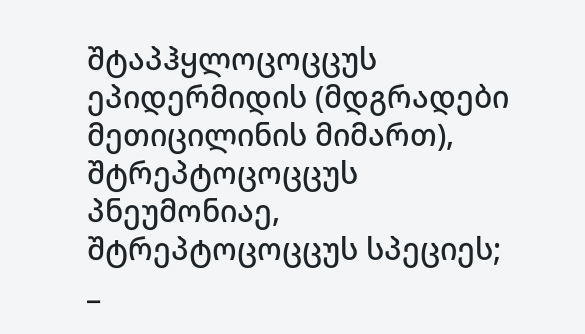შტაპჰყლოცოცცუს ეპიდერმიდის (მდგრადები მეთიცილინის მიმართ), შტრეპტოცოცცუს პნეუმონიაე, შტრეპტოცოცცუს სპეციეს;
_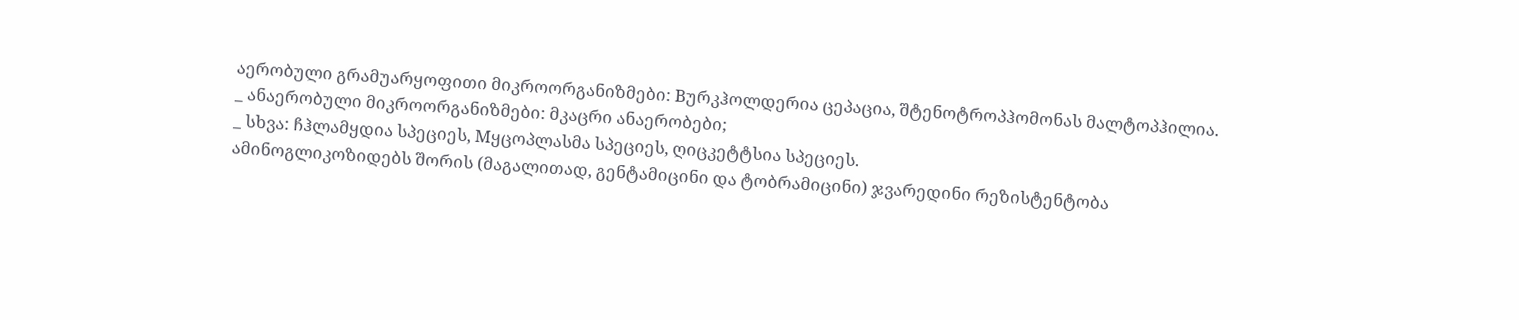აერობული გრამუარყოფითი მიკროორგანიზმები: Bურკჰოლდერია ცეპაცია, შტენოტროპჰომონას მალტოპჰილია.
_ ანაერობული მიკროორგანიზმები: მკაცრი ანაერობები;
_ სხვა: ჩჰლამყდია სპეციეს, Mყცოპლასმა სპეციეს, ღიცკეტტსია სპეციეს.
ამინოგლიკოზიდებს შორის (მაგალითად, გენტამიცინი და ტობრამიცინი) ჯვარედინი რეზისტენტობა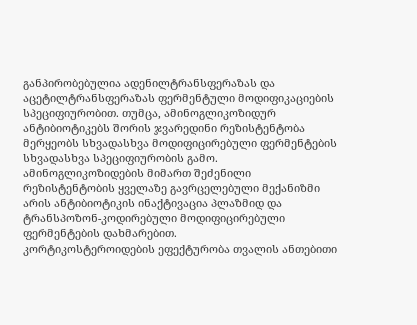განპირობებულია ადენილტრანსფერაზას და აცეტილტრანსფერაზას ფერმენტული მოდიფიკაციების სპეციფიურობით. თუმცა, ამინოგლიკოზიდურ ანტიბიოტიკებს შორის ჯვარედინი რეზისტენტობა მერყეობს სხვადასხვა მოდიფიცირებული ფერმენტების სხვადასხვა სპეციფიურობის გამო. ამინოგლიკოზიდების მიმართ შეძენილი რეზისტენტობის ყველაზე გავრცელებული მექანიზმი არის ანტიბიოტიკის ინაქტივაცია პლაზმიდ და ტრანსპოზონ-კოდირებული მოდიფიცირებული ფერმენტების დახმარებით.
კორტიკოსტეროიდების ეფექტურობა თვალის ანთებითი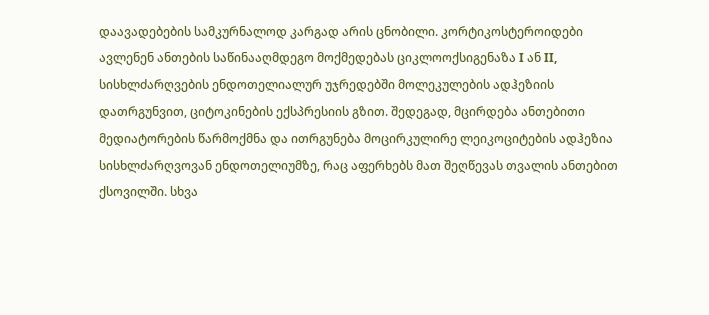დაავადებების სამკურნალოდ კარგად არის ცნობილი. კორტიკოსტეროიდები ავლენენ ანთების საწინააღმდეგო მოქმედებას ციკლოოქსიგენაზა I ან II, სისხლძარღვების ენდოთელიალურ უჯრედებში მოლეკულების ადჰეზიის დათრგუნვით, ციტოკინების ექსპრესიის გზით. შედეგად, მცირდება ანთებითი მედიატორების წარმოქმნა და ითრგუნება მოცირკულირე ლეიკოციტების ადჰეზია სისხლძარღვოვან ენდოთელიუმზე, რაც აფერხებს მათ შეღწევას თვალის ანთებით ქსოვილში. სხვა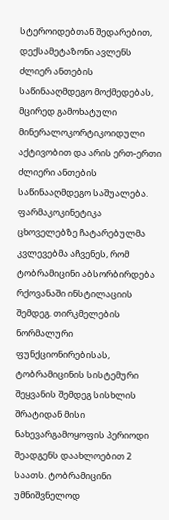სტეროიდებთან შედარებით, დექსამეტაზონი ავლენს ძლიერ ანთების საწინააღმდეგო მოქმედებას, მცირედ გამოხატული მინერალოკორტიკოიდული აქტივობით და არის ერთ-ერთი ძლიერი ანთების საწინააღმდეგო საშუალება.
ფარმაკოკინეტიკა
ცხოველებზე ჩატარებულმა კვლევებმა აჩვენეს, რომ ტობრამიცინი აბსორბირდება რქოვანაში ინსტილაციის შემდეგ. თირკმელების ნორმალური ფუნქციონირებისას, ტობრამიცინის სისტემური შეყვანის შემდეგ სისხლის შრატიდან მისი ნახევარგამოყოფის პერიოდი შეადგენს დაახლოებით 2 საათს. ტობრამიცინი უმნიშვნელოდ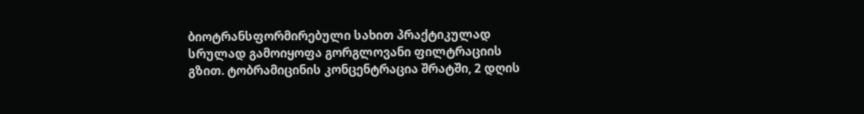ბიოტრანსფორმირებული სახით პრაქტიკულად სრულად გამოიყოფა გორგლოვანი ფილტრაციის გზით. ტობრამიცინის კონცენტრაცია შრატში, 2 დღის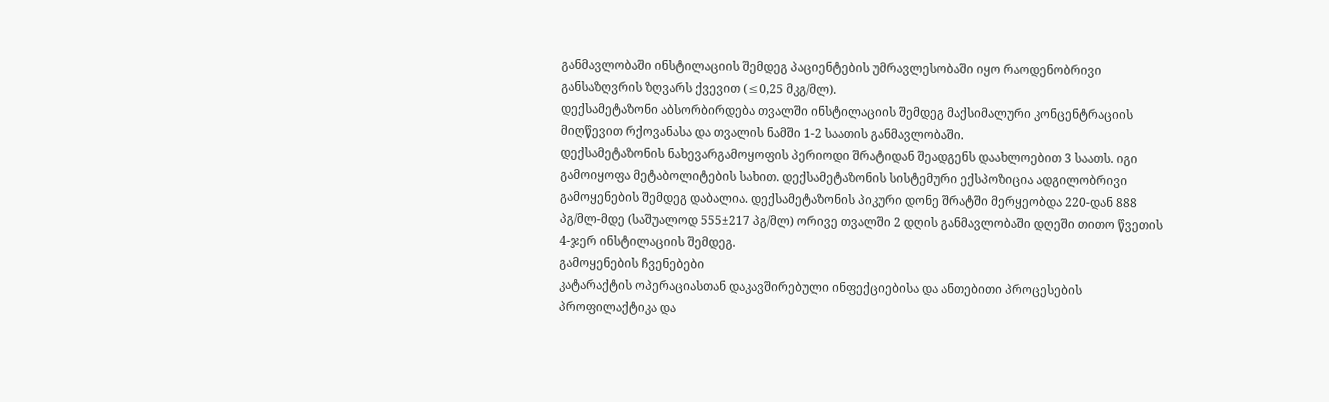განმავლობაში ინსტილაციის შემდეგ პაციენტების უმრავლესობაში იყო რაოდენობრივი განსაზღვრის ზღვარს ქვევით (≤0,25 მკგ/მლ).
დექსამეტაზონი აბსორბირდება თვალში ინსტილაციის შემდეგ მაქსიმალური კონცენტრაციის მიღწევით რქოვანასა და თვალის ნამში 1-2 საათის განმავლობაში.
დექსამეტაზონის ნახევარგამოყოფის პერიოდი შრატიდან შეადგენს დაახლოებით 3 საათს. იგი გამოიყოფა მეტაბოლიტების სახით. დექსამეტაზონის სისტემური ექსპოზიცია ადგილობრივი გამოყენების შემდეგ დაბალია. დექსამეტაზონის პიკური დონე შრატში მერყეობდა 220-დან 888 პგ/მლ-მდე (საშუალოდ 555±217 პგ/მლ) ორივე თვალში 2 დღის განმავლობაში დღეში თითო წვეთის 4-ჯერ ინსტილაციის შემდეგ.
გამოყენების ჩვენებები
კატარაქტის ოპერაციასთან დაკავშირებული ინფექციებისა და ანთებითი პროცესების პროფილაქტიკა და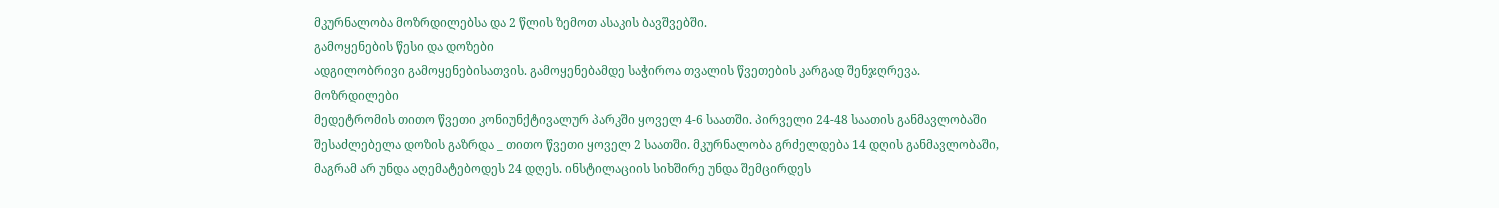მკურნალობა მოზრდილებსა და 2 წლის ზემოთ ასაკის ბავშვებში.
გამოყენების წესი და დოზები
ადგილობრივი გამოყენებისათვის. გამოყენებამდე საჭიროა თვალის წვეთების კარგად შენჯღრევა.
მოზრდილები
მედეტრომის თითო წვეთი კონიუნქტივალურ პარკში ყოველ 4-6 საათში. პირველი 24-48 საათის განმავლობაში შესაძლებელა დოზის გაზრდა _ თითო წვეთი ყოველ 2 საათში. მკურნალობა გრძელდება 14 დღის განმავლობაში, მაგრამ არ უნდა აღემატებოდეს 24 დღეს. ინსტილაციის სიხშირე უნდა შემცირდეს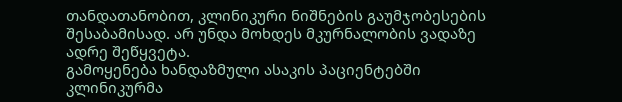თანდათანობით, კლინიკური ნიშნების გაუმჯობესების შესაბამისად. არ უნდა მოხდეს მკურნალობის ვადაზე ადრე შეწყვეტა.
გამოყენება ხანდაზმული ასაკის პაციენტებში
კლინიკურმა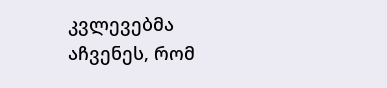კვლევებმა აჩვენეს, რომ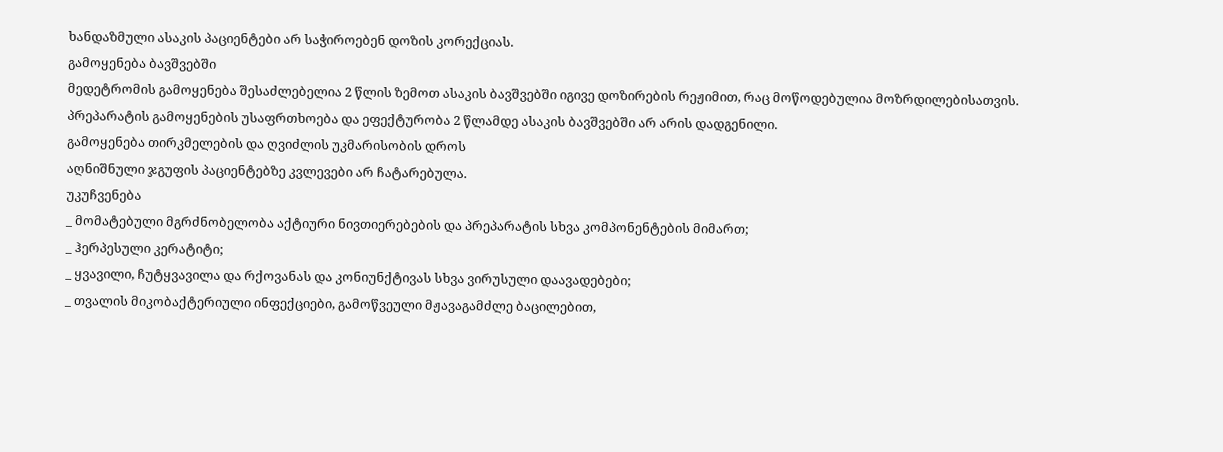ხანდაზმული ასაკის პაციენტები არ საჭიროებენ დოზის კორექციას.
გამოყენება ბავშვებში
მედეტრომის გამოყენება შესაძლებელია 2 წლის ზემოთ ასაკის ბავშვებში იგივე დოზირების რეჟიმით, რაც მოწოდებულია მოზრდილებისათვის. პრეპარატის გამოყენების უსაფრთხოება და ეფექტურობა 2 წლამდე ასაკის ბავშვებში არ არის დადგენილი.
გამოყენება თირკმელების და ღვიძლის უკმარისობის დროს
აღნიშნული ჯგუფის პაციენტებზე კვლევები არ ჩატარებულა.
უკუჩვენება
_ მომატებული მგრძნობელობა აქტიური ნივთიერებების და პრეპარატის სხვა კომპონენტების მიმართ;
_ ჰერპესული კერატიტი;
_ ყვავილი, ჩუტყვავილა და რქოვანას და კონიუნქტივას სხვა ვირუსული დაავადებები;
_ თვალის მიკობაქტერიული ინფექციები, გამოწვეული მჟავაგამძლე ბაცილებით,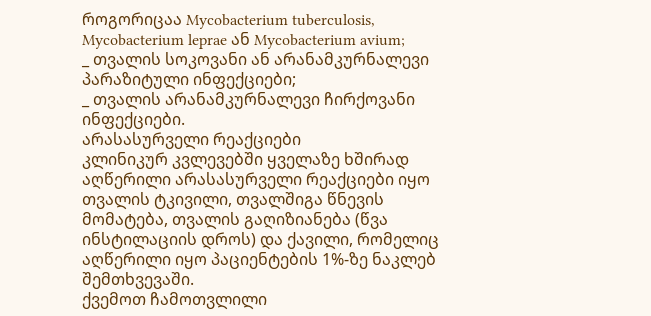როგორიცაა Mycobacterium tuberculosis, Mycobacterium leprae ან Mycobacterium avium;
_ თვალის სოკოვანი ან არანამკურნალევი პარაზიტული ინფექციები;
_ თვალის არანამკურნალევი ჩირქოვანი ინფექციები.
არასასურველი რეაქციები
კლინიკურ კვლევებში ყველაზე ხშირად აღწერილი არასასურველი რეაქციები იყო თვალის ტკივილი, თვალშიგა წნევის მომატება, თვალის გაღიზიანება (წვა ინსტილაციის დროს) და ქავილი, რომელიც აღწერილი იყო პაციენტების 1%-ზე ნაკლებ შემთხვევაში.
ქვემოთ ჩამოთვლილი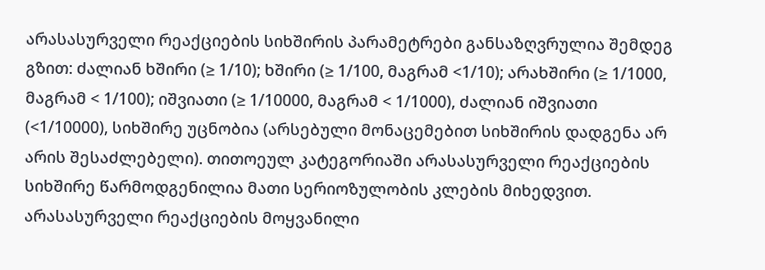არასასურველი რეაქციების სიხშირის პარამეტრები განსაზღვრულია შემდეგ გზით: ძალიან ხშირი (≥ 1/10); ხშირი (≥ 1/100, მაგრამ <1/10); არახშირი (≥ 1/1000, მაგრამ < 1/100); იშვიათი (≥ 1/10000, მაგრამ < 1/1000), ძალიან იშვიათი (<1/10000), სიხშირე უცნობია (არსებული მონაცემებით სიხშირის დადგენა არ არის შესაძლებელი). თითოეულ კატეგორიაში არასასურველი რეაქციების სიხშირე წარმოდგენილია მათი სერიოზულობის კლების მიხედვით. არასასურველი რეაქციების მოყვანილი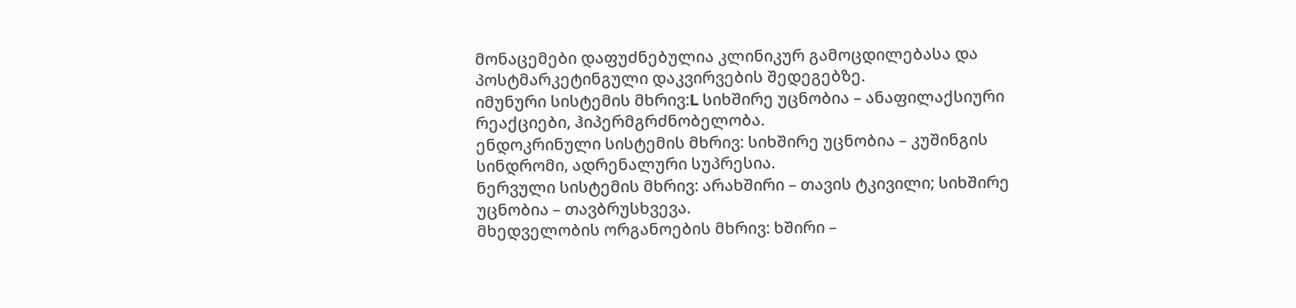მონაცემები დაფუძნებულია კლინიკურ გამოცდილებასა და პოსტმარკეტინგული დაკვირვების შედეგებზე.
იმუნური სისტემის მხრივ:L სიხშირე უცნობია – ანაფილაქსიური რეაქციები, ჰიპერმგრძნობელობა.
ენდოკრინული სისტემის მხრივ: სიხშირე უცნობია – კუშინგის სინდრომი, ადრენალური სუპრესია.
ნერვული სისტემის მხრივ: არახშირი – თავის ტკივილი; სიხშირე უცნობია – თავბრუსხვევა.
მხედველობის ორგანოების მხრივ: ხშირი –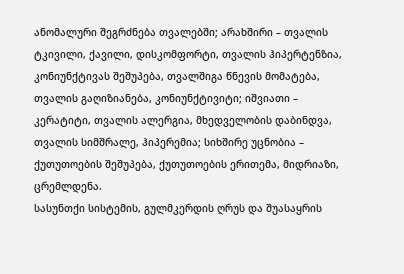ანომალური შეგრძნება თვალებში; არახშირი – თვალის ტკივილი, ქავილი, დისკომფორტი, თვალის ჰიპერტენზია, კონიუნქტივას შეშუპება, თვალშიგა წნევის მომატება, თვალის გაღიზიანება, კონიუნქტივიტი; იშვიათი – კერატიტი, თვალის ალერგია, მხედველობის დაბინდვა, თვალის სიმშრალე, ჰიპერემია; სიხშირე უცნობია – ქუთუთოების შეშუპება, ქუთუთოების ერითემა, მიდრიაზი, ცრემლდენა.
სასუნთქი სისტემის, გულმკერდის ღრუს და შუასაყრის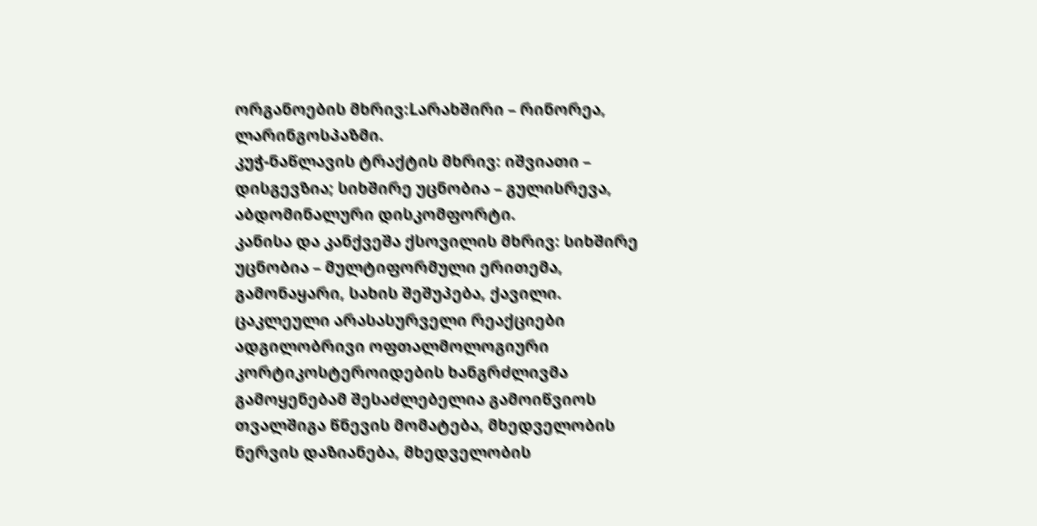ორგანოების მხრივ:Lარახშირი – რინორეა, ლარინგოსპაზმი.
კუჭ-ნაწლავის ტრაქტის მხრივ: იშვიათი – დისგევზია; სიხშირე უცნობია – გულისრევა, აბდომინალური დისკომფორტი.
კანისა და კანქვეშა ქსოვილის მხრივ: სიხშირე უცნობია – მულტიფორმული ერითემა, გამონაყარი, სახის შეშუპება, ქავილი.
ცაკლეული არასასურველი რეაქციები
ადგილობრივი ოფთალმოლოგიური კორტიკოსტეროიდების ხანგრძლივმა გამოყენებამ შესაძლებელია გამოიწვიოს თვალშიგა წნევის მომატება, მხედველობის ნერვის დაზიანება, მხედველობის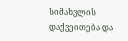სიმახვლის დაქვეითება და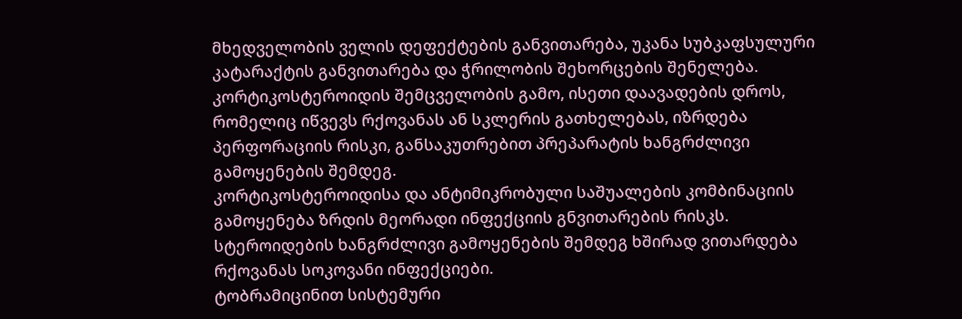მხედველობის ველის დეფექტების განვითარება, უკანა სუბკაფსულური კატარაქტის განვითარება და ჭრილობის შეხორცების შენელება.
კორტიკოსტეროიდის შემცველობის გამო, ისეთი დაავადების დროს, რომელიც იწვევს რქოვანას ან სკლერის გათხელებას, იზრდება პერფორაციის რისკი, განსაკუთრებით პრეპარატის ხანგრძლივი გამოყენების შემდეგ.
კორტიკოსტეროიდისა და ანტიმიკრობული საშუალების კომბინაციის გამოყენება ზრდის მეორადი ინფექციის გნვითარების რისკს. სტეროიდების ხანგრძლივი გამოყენების შემდეგ ხშირად ვითარდება რქოვანას სოკოვანი ინფექციები.
ტობრამიცინით სისტემური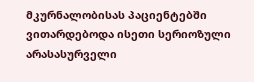მკურნალობისას პაციენტებში ვითარდებოდა ისეთი სერიოზული არასასურველი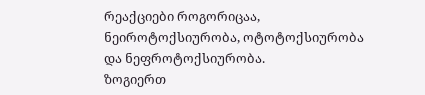რეაქციები როგორიცაა, ნეიროტოქსიურობა, ოტოტოქსიურობა და ნეფროტოქსიურობა.
ზოგიერთ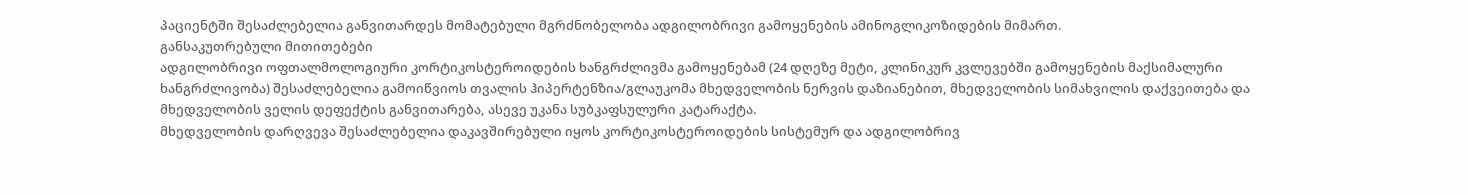პაციენტში შესაძლებელია განვითარდეს მომატებული მგრძნობელობა ადგილობრივი გამოყენების ამინოგლიკოზიდების მიმართ.
განსაკუთრებული მითითებები
ადგილობრივი ოფთალმოლოგიური კორტიკოსტეროიდების ხანგრძლივმა გამოყენებამ (24 დღეზე მეტი, კლინიკურ კვლევებში გამოყენების მაქსიმალური ხანგრძლივობა) შესაძლებელია გამოიწვიოს თვალის ჰიპერტენზია/გლაუკომა მხედველობის ნერვის დაზიანებით, მხედველობის სიმახვილის დაქვეითება და მხედველობის ველის დეფექტის განვითარება, ასევე უკანა სუბკაფსულური კატარაქტა.
მხედველობის დარღვევა შესაძლებელია დაკავშირებული იყოს კორტიკოსტეროიდების სისტემურ და ადგილობრივ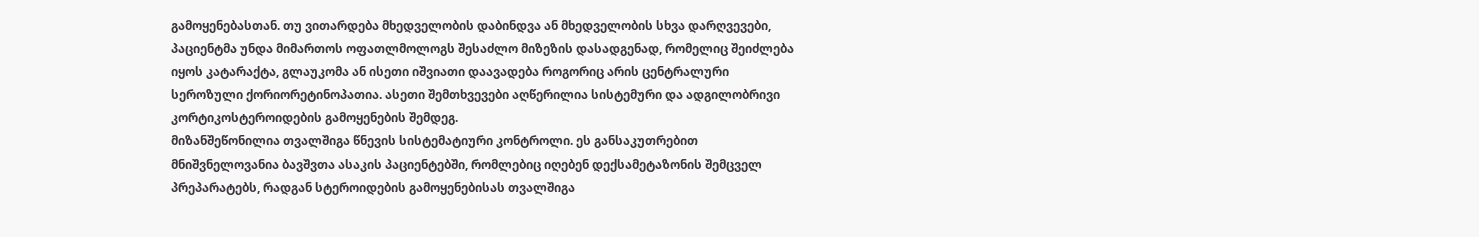გამოყენებასთან. თუ ვითარდება მხედველობის დაბინდვა ან მხედველობის სხვა დარღვევები, პაციენტმა უნდა მიმართოს ოფათლმოლოგს შესაძლო მიზეზის დასადგენად, რომელიც შეიძლება იყოს კატარაქტა, გლაუკომა ან ისეთი იშვიათი დაავადება როგორიც არის ცენტრალური სეროზული ქორიორეტინოპათია. ასეთი შემთხვევები აღწერილია სისტემური და ადგილობრივი კორტიკოსტეროიდების გამოყენების შემდეგ.
მიზანშეწონილია თვალშიგა წნევის სისტემატიური კონტროლი. ეს განსაკუთრებით მნიშვნელოვანია ბავშვთა ასაკის პაციენტებში, რომლებიც იღებენ დექსამეტაზონის შემცველ პრეპარატებს, რადგან სტეროიდების გამოყენებისას თვალშიგა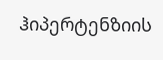ჰიპერტენზიის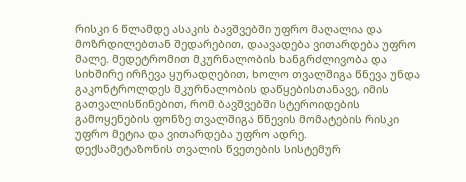რისკი 6 წლამდე ასაკის ბავშვებში უფრო მაღალია და მოზრდილებთან შედარებით, დაავადება ვითარდება უფრო მალე. მედეტრომით მკურნალობის ხანგრძლივობა და სიხშირე ირჩევა ყურადღებით, ხოლო თვალშიგა წნევა უნდა გაკონტროლდეს მკურნალობის დაწყებისთანავე, იმის გათვალისწინებით, რომ ბავშვებში სტეროიდების გამოყენების ფონზე თვალშიგა წნევის მომატების რისკი უფრო მეტია და ვითარდება უფრო ადრე.
დექსამეტაზონის თვალის წვეთების სისტემურ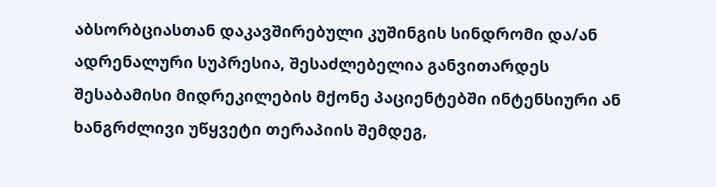აბსორბციასთან დაკავშირებული კუშინგის სინდრომი და/ან ადრენალური სუპრესია, შესაძლებელია განვითარდეს შესაბამისი მიდრეკილების მქონე პაციენტებში ინტენსიური ან ხანგრძლივი უწყვეტი თერაპიის შემდეგ,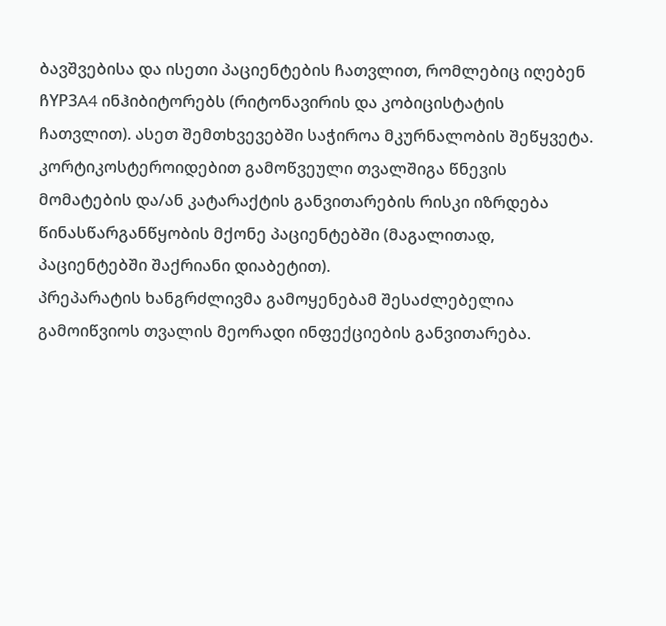ბავშვებისა და ისეთი პაციენტების ჩათვლით, რომლებიც იღებენ ჩYP3A4 ინჰიბიტორებს (რიტონავირის და კობიცისტატის ჩათვლით). ასეთ შემთხვევებში საჭიროა მკურნალობის შეწყვეტა.
კორტიკოსტეროიდებით გამოწვეული თვალშიგა წნევის მომატების და/ან კატარაქტის განვითარების რისკი იზრდება წინასწარგანწყობის მქონე პაციენტებში (მაგალითად, პაციენტებში შაქრიანი დიაბეტით).
პრეპარატის ხანგრძლივმა გამოყენებამ შესაძლებელია გამოიწვიოს თვალის მეორადი ინფექციების განვითარება.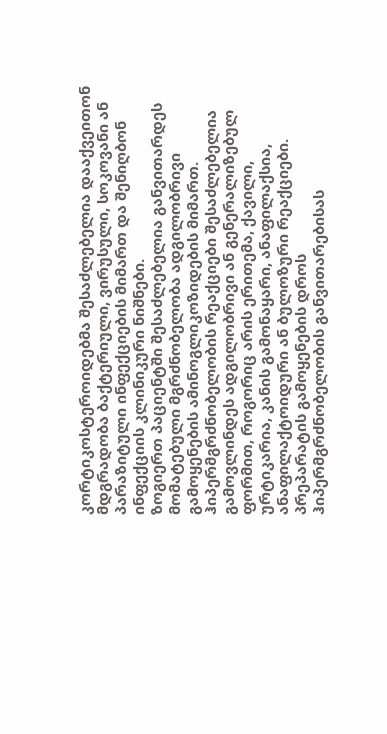კორტიკოსტეროიდებმა შესაძლებელია დააქვეითონ მდგრადობა ბაქტერიული, ვირუსული, სოკოვანი ან პარაზიტული ინფექციების მიმართ და შენიღბონ ინფექციის კლინიკური ნიშნები.
ზოგიერთ პაციენტში შესაძლებელია განვითარდეს მომატებული მგრძნობელობა ადგილობრივი გამოყენების ამინოგლიკოზიდების მიმართ. ჰიპერმგრძნობელობის რეაქციები შესაძლებელია გამოვლინდეს ადგილობრივი ან გენერალიზებულ ფორმით, როგორიც არის ერითემა, ქავილი, ურტიკარია, კანის გამონაყარი, ანაფილაქსია, ანაფილაქტოიდური ან ბულოზური რეაქციები. პრეპარატის გამოყენების დროს ჰიპერმგრძნობელობის განვითარებისას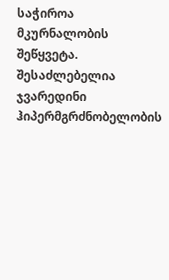საჭიროა მკურნალობის შეწყვეტა.
შესაძლებელია ჯვარედინი ჰიპერმგრძნობელობის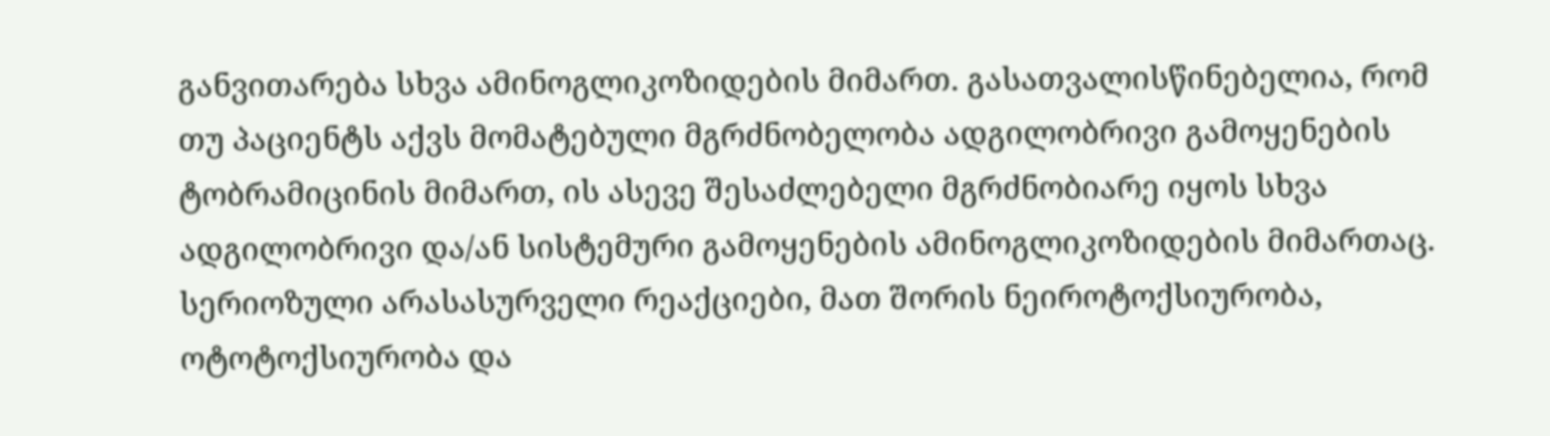განვითარება სხვა ამინოგლიკოზიდების მიმართ. გასათვალისწინებელია, რომ თუ პაციენტს აქვს მომატებული მგრძნობელობა ადგილობრივი გამოყენების ტობრამიცინის მიმართ, ის ასევე შესაძლებელი მგრძნობიარე იყოს სხვა ადგილობრივი და/ან სისტემური გამოყენების ამინოგლიკოზიდების მიმართაც.
სერიოზული არასასურველი რეაქციები, მათ შორის ნეიროტოქსიურობა, ოტოტოქსიურობა და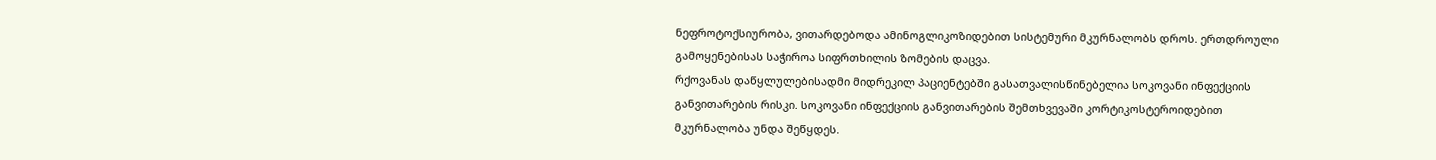ნეფროტოქსიურობა, ვითარდებოდა ამინოგლიკოზიდებით სისტემური მკურნალობს დროს. ერთდროული გამოყენებისას საჭიროა სიფრთხილის ზომების დაცვა.
რქოვანას დაწყლულებისადმი მიდრეკილ პაციენტებში გასათვალისწინებელია სოკოვანი ინფექციის განვითარების რისკი. სოკოვანი ინფექციის განვითარების შემთხვევაში კორტიკოსტეროიდებით მკურნალობა უნდა შეწყდეს.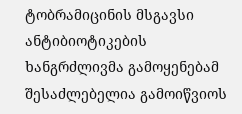ტობრამიცინის მსგავსი ანტიბიოტიკების ხანგრძლივმა გამოყენებამ შესაძლებელია გამოიწვიოს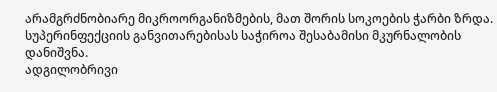არამგრძნობიარე მიკროორგანიზმების, მათ შორის სოკოების ჭარბი ზრდა. სუპერინფექციის განვითარებისას საჭიროა შესაბამისი მკურნალობის დანიშვნა.
ადგილობრივი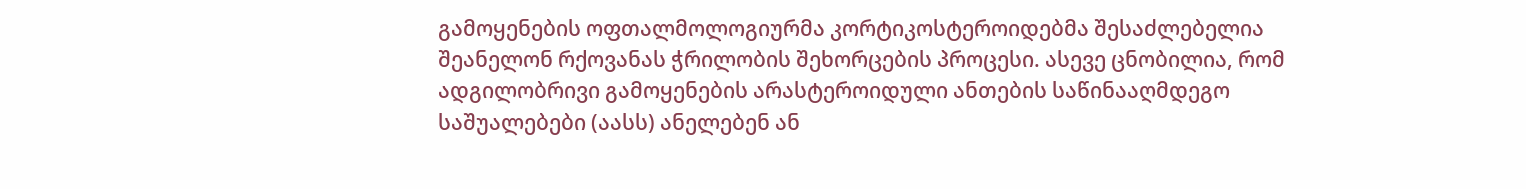გამოყენების ოფთალმოლოგიურმა კორტიკოსტეროიდებმა შესაძლებელია შეანელონ რქოვანას ჭრილობის შეხორცების პროცესი. ასევე ცნობილია, რომ ადგილობრივი გამოყენების არასტეროიდული ანთების საწინააღმდეგო საშუალებები (აასს) ანელებენ ან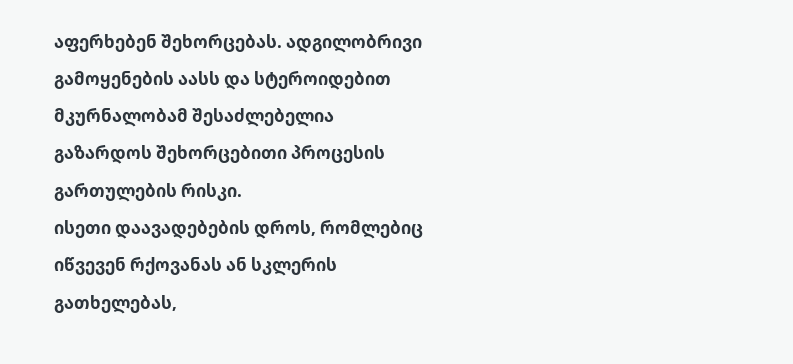აფერხებენ შეხორცებას. ადგილობრივი გამოყენების აასს და სტეროიდებით მკურნალობამ შესაძლებელია გაზარდოს შეხორცებითი პროცესის გართულების რისკი.
ისეთი დაავადებების დროს, რომლებიც იწვევენ რქოვანას ან სკლერის გათხელებას,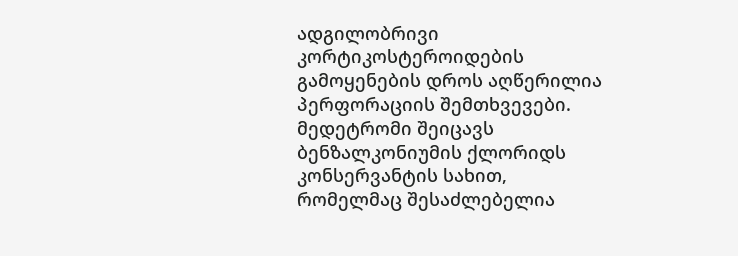ადგილობრივი კორტიკოსტეროიდების გამოყენების დროს აღწერილია პერფორაციის შემთხვევები.
მედეტრომი შეიცავს ბენზალკონიუმის ქლორიდს კონსერვანტის სახით, რომელმაც შესაძლებელია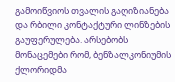გამოიწვიოს თვალის გაღიზიანება და რბილი კონტაქტური ლინზების გაუფერულება. არსებობს მონაცემები რომ, ბენზალკონიუმის ქლორიდმა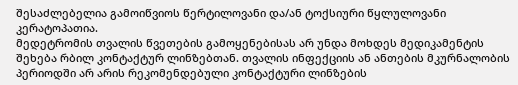შესაძლებელია გამოიწვიოს წერტილოვანი და/ან ტოქსიური წყლულოვანი კერატოპათია.
მედეტრომის თვალის წვეთების გამოყენებისას არ უნდა მოხდეს მედიკამენტის შეხება რბილ კონტაქტურ ლინზებთან. თვალის ინფექციის ან ანთების მკურნალობის პერიოდში არ არის რეკომენდებული კონტაქტური ლინზების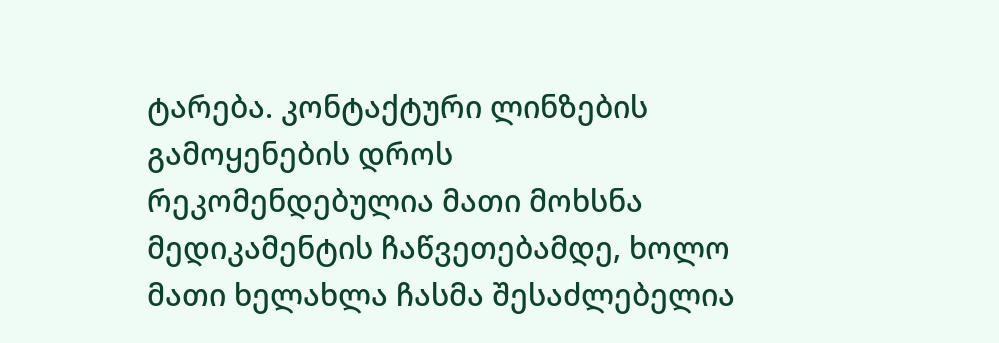ტარება. კონტაქტური ლინზების გამოყენების დროს რეკომენდებულია მათი მოხსნა მედიკამენტის ჩაწვეთებამდე, ხოლო მათი ხელახლა ჩასმა შესაძლებელია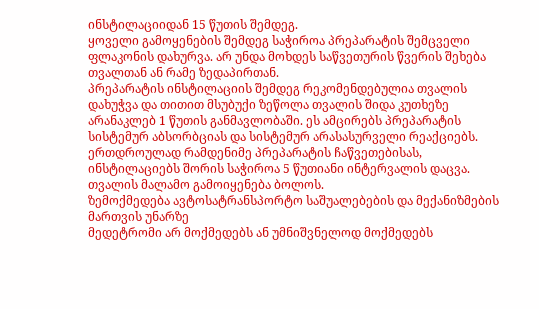ინსტილაციიდან 15 წუთის შემდეგ.
ყოველი გამოყენების შემდეგ საჭიროა პრეპარატის შემცველი ფლაკონის დახურვა. არ უნდა მოხდეს საწვეთურის წვერის შეხება თვალთან ან რამე ზედაპირთან.
პრეპარატის ინსტილაციის შემდეგ რეკომენდებულია თვალის დახუჭვა და თითით მსუბუქი ზეწოლა თვალის შიდა კუთხეზე არანაკლებ 1 წუთის განმავლობაში. ეს ამცირებს პრეპარატის სისტემურ აბსორბციას და სისტემურ არასასურველი რეაქციებს.
ერთდროულად რამდენიმე პრეპარატის ჩაწვეთებისას, ინსტილაციებს შორის საჭიროა 5 წუთიანი ინტერვალის დაცვა. თვალის მალამო გამოიყენება ბოლოს.
ზემოქმედება ავტოსატრანსპორტო საშუალებების და მექანიზმების მართვის უნარზე
მედეტრომი არ მოქმედებს ან უმნიშვნელოდ მოქმედებს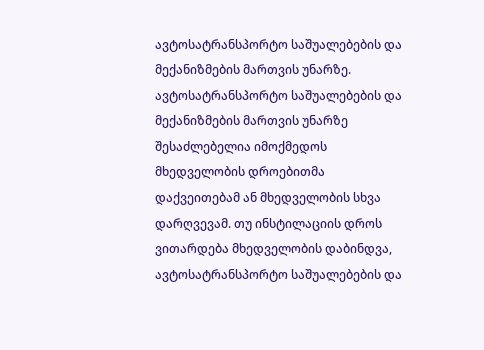ავტოსატრანსპორტო საშუალებების და მექანიზმების მართვის უნარზე.
ავტოსატრანსპორტო საშუალებების და მექანიზმების მართვის უნარზე შესაძლებელია იმოქმედოს მხედველობის დროებითმა დაქვეითებამ ან მხედველობის სხვა დარღვევამ. თუ ინსტილაციის დროს ვითარდება მხედველობის დაბინდვა, ავტოსატრანსპორტო საშუალებების და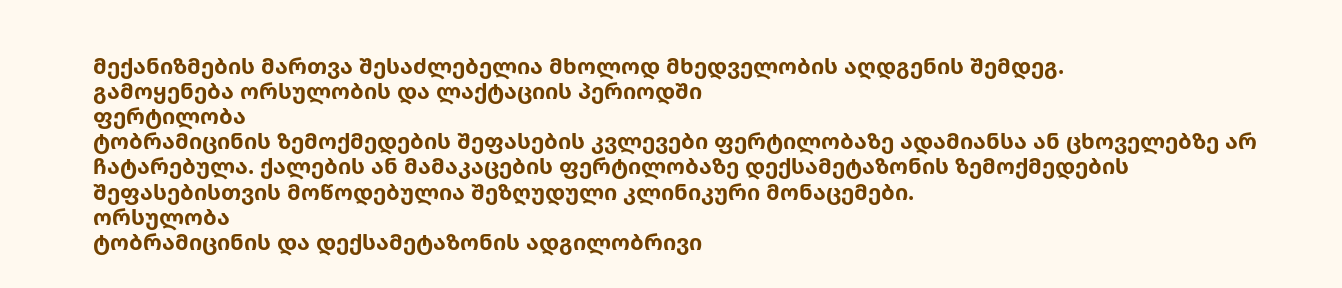მექანიზმების მართვა შესაძლებელია მხოლოდ მხედველობის აღდგენის შემდეგ.
გამოყენება ორსულობის და ლაქტაციის პერიოდში
ფერტილობა
ტობრამიცინის ზემოქმედების შეფასების კვლევები ფერტილობაზე ადამიანსა ან ცხოველებზე არ ჩატარებულა. ქალების ან მამაკაცების ფერტილობაზე დექსამეტაზონის ზემოქმედების შეფასებისთვის მოწოდებულია შეზღუდული კლინიკური მონაცემები.
ორსულობა
ტობრამიცინის და დექსამეტაზონის ადგილობრივი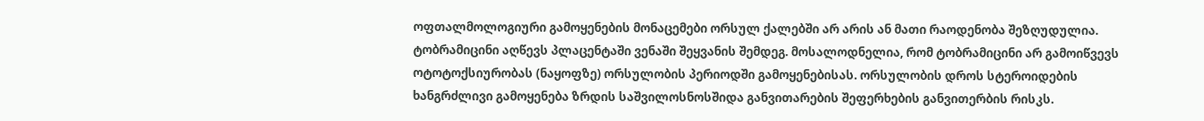ოფთალმოლოგიური გამოყენების მონაცემები ორსულ ქალებში არ არის ან მათი რაოდენობა შეზღუდულია. ტობრამიცინი აღწევს პლაცენტაში ვენაში შეყვანის შემდეგ. მოსალოდნელია, რომ ტობრამიცინი არ გამოიწვევს ოტოტოქსიურობას (ნაყოფზე) ორსულობის პერიოდში გამოყენებისას. ორსულობის დროს სტეროიდების ხანგრძლივი გამოყენება ზრდის საშვილოსნოსშიდა განვითარების შეფერხების განვითერბის რისკს.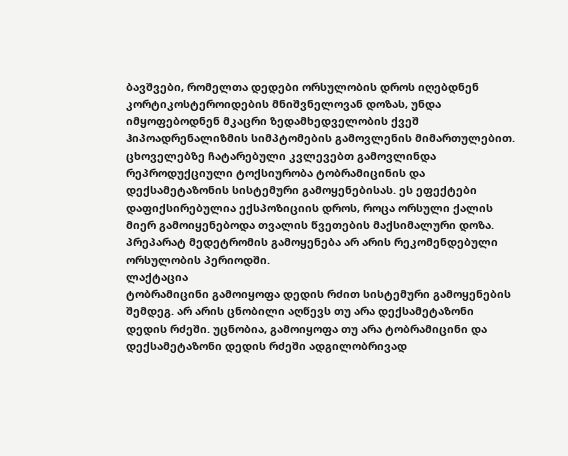ბავშვები, რომელთა დედები ორსულობის დროს იღებდნენ კორტიკოსტეროიდების მნიშვნელოვან დოზას, უნდა იმყოფებოდნენ მკაცრი ზედამხედველობის ქვეშ ჰიპოადრენალიზმის სიმპტომების გამოვლენის მიმართულებით.
ცხოველებზე ჩატარებული კვლევებთ გამოვლინდა რეპროდუქციული ტოქსიურობა ტობრამიცინის და დექსამეტაზონის სისტემური გამოყენებისას. ეს ეფექტები დაფიქსირებულია ექსპოზიციის დროს, როცა ორსული ქალის მიერ გამოიყენებოდა თვალის წვეთების მაქსიმალური დოზა. პრეპარატ მედეტრომის გამოყენება არ არის რეკომენდებული ორსულობის პერიოდში.
ლაქტაცია
ტობრამიცინი გამოიყოფა დედის რძით სისტემური გამოყენების შემდეგ. არ არის ცნობილი აღწევს თუ არა დექსამეტაზონი დედის რძეში. უცნობია, გამოიყოფა თუ არა ტობრამიცინი და დექსამეტაზონი დედის რძეში ადგილობრივად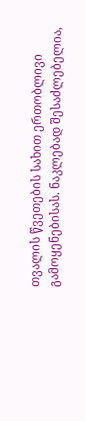თვალის წვეთების სახით ერთობლივი გამოყენებისას. ნაკლებად შესაძლებელია,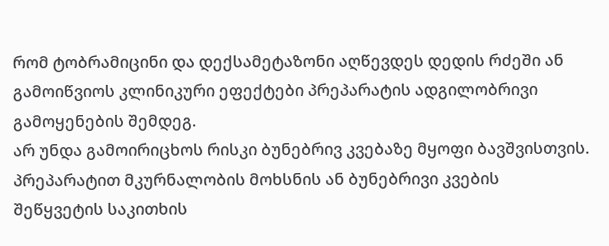რომ ტობრამიცინი და დექსამეტაზონი აღწევდეს დედის რძეში ან გამოიწვიოს კლინიკური ეფექტები პრეპარატის ადგილობრივი გამოყენების შემდეგ.
არ უნდა გამოირიცხოს რისკი ბუნებრივ კვებაზე მყოფი ბავშვისთვის. პრეპარატით მკურნალობის მოხსნის ან ბუნებრივი კვების შეწყვეტის საკითხის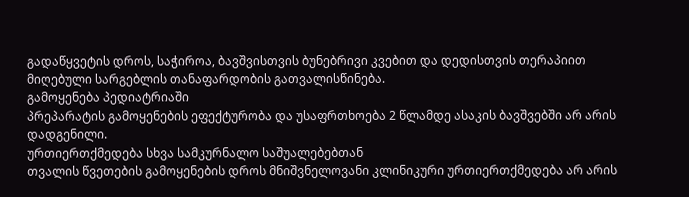გადაწყვეტის დროს, საჭიროა, ბავშვისთვის ბუნებრივი კვებით და დედისთვის თერაპიით მიღებული სარგებლის თანაფარდობის გათვალისწინება.
გამოყენება პედიატრიაში
პრეპარატის გამოყენების ეფექტურობა და უსაფრთხოება 2 წლამდე ასაკის ბავშვებში არ არის დადგენილი.
ურთიერთქმედება სხვა სამკურნალო საშუალებებთან
თვალის წვეთების გამოყენების დროს მნიშვნელოვანი კლინიკური ურთიერთქმედება არ არის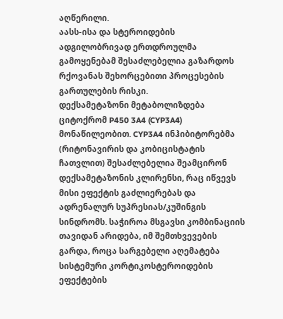აღწერილი.
აასს-ისა და სტეროიდების ადგილობრივად ერთდროულმა გამოყენებამ შესაძლებელია გაზარდოს რქოვანას შეხორცებითი პროცესების გართულების რისკი.
დექსამეტაზონი მეტაბოლიზდება ციტოქრომ P450 3A4 (CYP3A4) მონაწილეობით. CYP3A4 ინჰიბიტორებმა (რიტონავირის და კობიცისტატის ჩათვლით) შესაძლებელია შეამცირონ დექსამეტაზონის კლირენსი, რაც იწვევს მისი ეფექტის გაძლიერებას და ადრენალურ სუპრესიას/კუშინგის სინდრომს. საჭიროა მსგავსი კომბინაციის თავიდან არიდება, იმ შემთხვევების გარდა, როცა სარგებელი აღემატება სისტემური კორტიკოსტეროიდების ეფექტების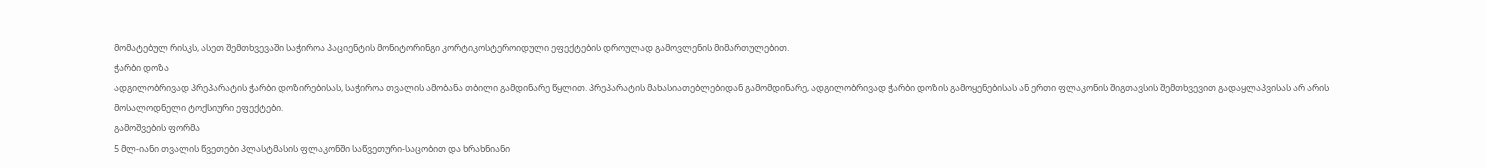მომატებულ რისკს, ასეთ შემთხვევაში საჭიროა პაციენტის მონიტორინგი კორტიკოსტეროიდული ეფექტების დროულად გამოვლენის მიმართულებით.
ჭარბი დოზა
ადგილობრივად პრეპარატის ჭარბი დოზირებისას, საჭიროა თვალის ამობანა თბილი გამდინარე წყლით. პრეპარატის მახასიათებლებიდან გამომდინარე, ადგილობრივად ჭარბი დოზის გამოყენებისას ან ერთი ფლაკონის შიგთავსის შემთხვევით გადაყლაპვისას არ არის მოსალოდნელი ტოქსიური ეფექტები.
გამოშვების ფორმა
5 მლ-იანი თვალის წვეთები პლასტმასის ფლაკონში საწვეთური-საცობით და ხრახნიანი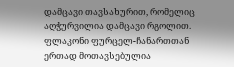დამცავი თავსახურით, რომელიც აღჭურვილია დამცავი რგოლით.
ფლაკონი ფურცელ-ჩანართთან ერთად მოთავსებულია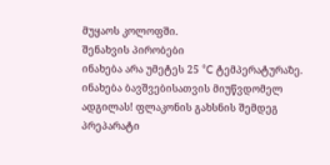მუყაოს კოლოფში.
შენახვის პირობები
ინახება არა უმეტეს 25 °C ტემპერატურაზე.
ინახება ბავშვებისათვის მიუწვდომელ ადგილას! ფლაკონის გახსნის შემდეგ პრეპარატი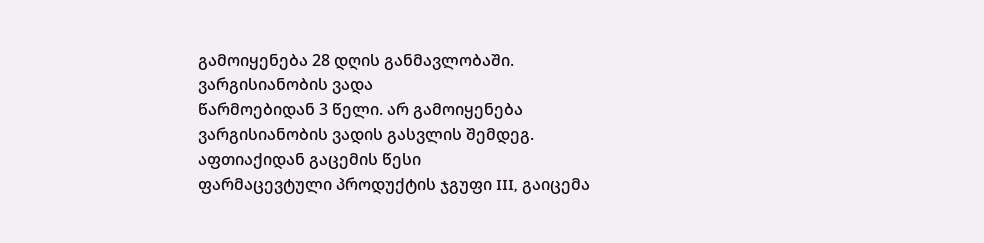გამოიყენება 28 დღის განმავლობაში.
ვარგისიანობის ვადა
წარმოებიდან 3 წელი. არ გამოიყენება ვარგისიანობის ვადის გასვლის შემდეგ.
აფთიაქიდან გაცემის წესი
ფარმაცევტული პროდუქტის ჯგუფი III, გაიცემა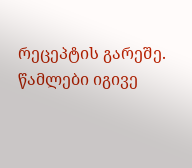რეცეპტის გარეშე.
წამლები იგივე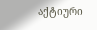აქტიური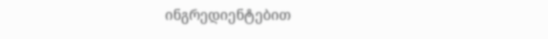ინგრედიენტებით